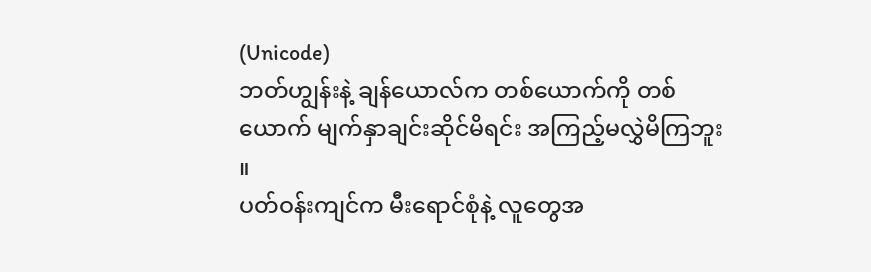(Unicode)
ဘတ်ဟျွန်းနဲ့ ချန်ယောလ်က တစ်ယောက်ကို တစ်ယောက် မျက်နှာချင်းဆိုင်မိရင်း အကြည့်မလွှဲမိကြဘူး ။
ပတ်ဝန်းကျင်က မီးရောင်စုံနဲ့ လူတွေအ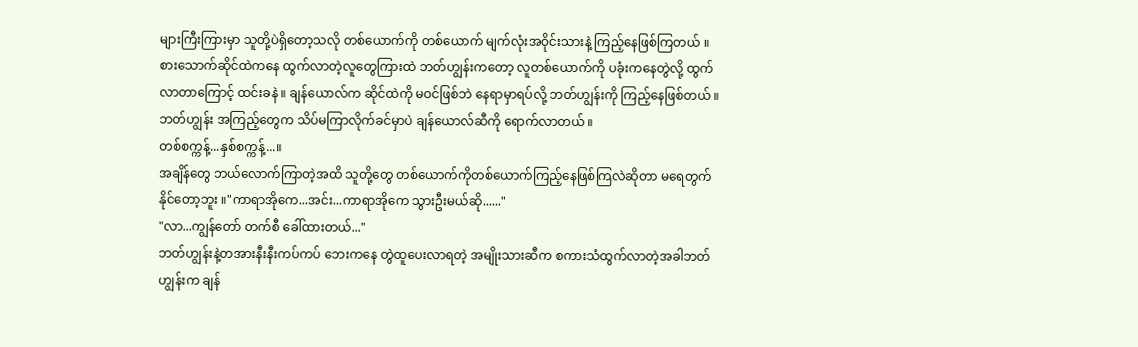များကြီးကြားမှာ သူတို့ပဲရှိတော့သလို တစ်ယောက်ကို တစ်ယောက် မျက်လုံးအဝိုင်းသားနဲ့ ကြည့်နေဖြစ်ကြတယ် ။
စားသောက်ဆိုင်ထဲကနေ ထွက်လာတဲ့လူတွေကြားထဲ ဘတ်ဟျွန်းကတော့ လူတစ်ယောက်ကို ပခုံးကနေတွဲလို့ ထွက်လာတာကြောင့် ထင်းခနဲ ။ ချန်ယောလ်က ဆိုင်ထဲကို မဝင်ဖြစ်ဘဲ နေရာမှာရပ်လို့ ဘတ်ဟျွန်းကို ကြည့်နေဖြစ်တယ် ။ ဘတ်ဟျွန်း အကြည့်တွေက သိပ်မကြာလိုက်ခင်မှာပဲ ချန်ယောလ်ဆီကို ရောက်လာတယ် ။
တစ်စက္ကန့်...နှစ်စက္ကန့်...။
အချိန်တွေ ဘယ်လောက်ကြာတဲ့အထိ သူတို့တွေ တစ်ယောက်ကိုတစ်ယောက်ကြည့်နေဖြစ်ကြလဲဆိုတာ မရေတွက်နိုင်တော့ဘူး ။"ကာရာအိုကေ...အင်း...ကာရာအိုကေ သွားဦးမယ်ဆို......"
"လာ...ကျွန်တော် တက်စီ ခေါ်ထားတယ်..."
ဘတ်ဟျွန်းနဲ့တအားနီးနီးကပ်ကပ် ဘေးကနေ တွဲထူပေးလာရတဲ့ အမျိုးသားဆီက စကားသံထွက်လာတဲ့အခါဘတ်ဟျွန်းက ချန်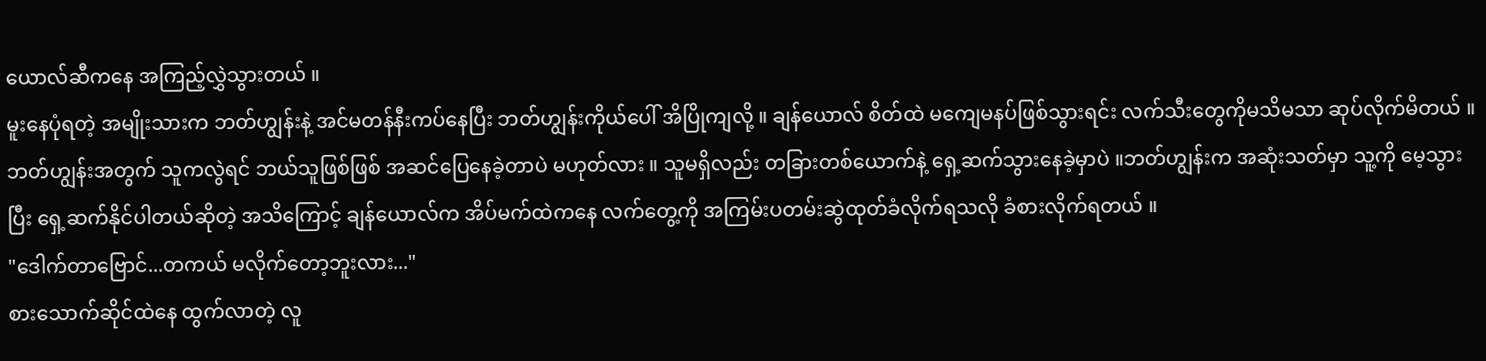ယောလ်ဆီကနေ အကြည့်လွှဲသွားတယ် ။
မူးနေပုံရတဲ့ အမျိုးသားက ဘတ်ဟျွန်းနဲ့ အင်မတန်နီးကပ်နေပြီး ဘတ်ဟျွန်းကိုယ်ပေါ် အိပြိုကျလို့ ။ ချန်ယောလ် စိတ်ထဲ မကျေမနပ်ဖြစ်သွားရင်း လက်သီးတွေကိုမသိမသာ ဆုပ်လိုက်မိတယ် ။
ဘတ်ဟျွန်းအတွက် သူကလွဲရင် ဘယ်သူဖြစ်ဖြစ် အဆင်ပြေနေခဲ့တာပဲ မဟုတ်လား ။ သူမရှိလည်း တခြားတစ်ယောက်နဲ့ ရှေ့ဆက်သွားနေခဲ့မှာပဲ ။ဘတ်ဟျွန်းက အဆုံးသတ်မှာ သူ့ကို မေ့သွားပြီး ရှေ့ဆက်နိုင်ပါတယ်ဆိုတဲ့ အသိကြောင့် ချန်ယောလ်က အိပ်မက်ထဲကနေ လက်တွေ့ကို အကြမ်းပတမ်းဆွဲထုတ်ခံလိုက်ရသလို ခံစားလိုက်ရတယ် ။
"ဒေါက်တာဗြောင်...တကယ် မလိုက်တော့ဘူးလား..."
စားသောက်ဆိုင်ထဲနေ ထွက်လာတဲ့ လူ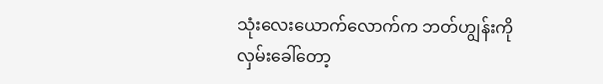သုံးလေးယောက်လောက်က ဘတ်ဟျွန်းကို လှမ်းခေါ်တော့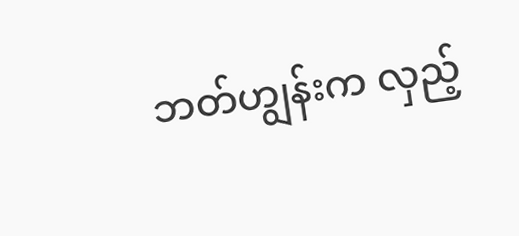ဘတ်ဟျွန်းက လှည့်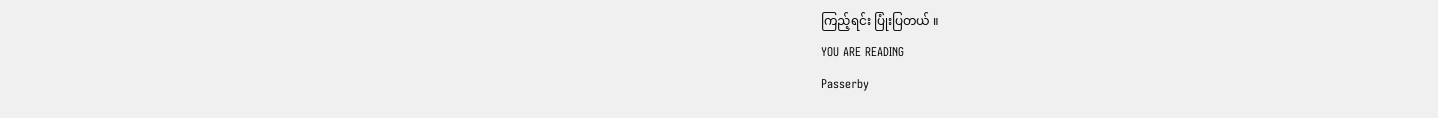ကြည့်ရင်း ပြုံးပြတယ် ။
YOU ARE READING
Passerby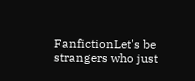FanfictionLet's be strangers who just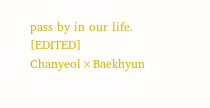pass by in our life. [EDITED] Chanyeol×Baekhyun